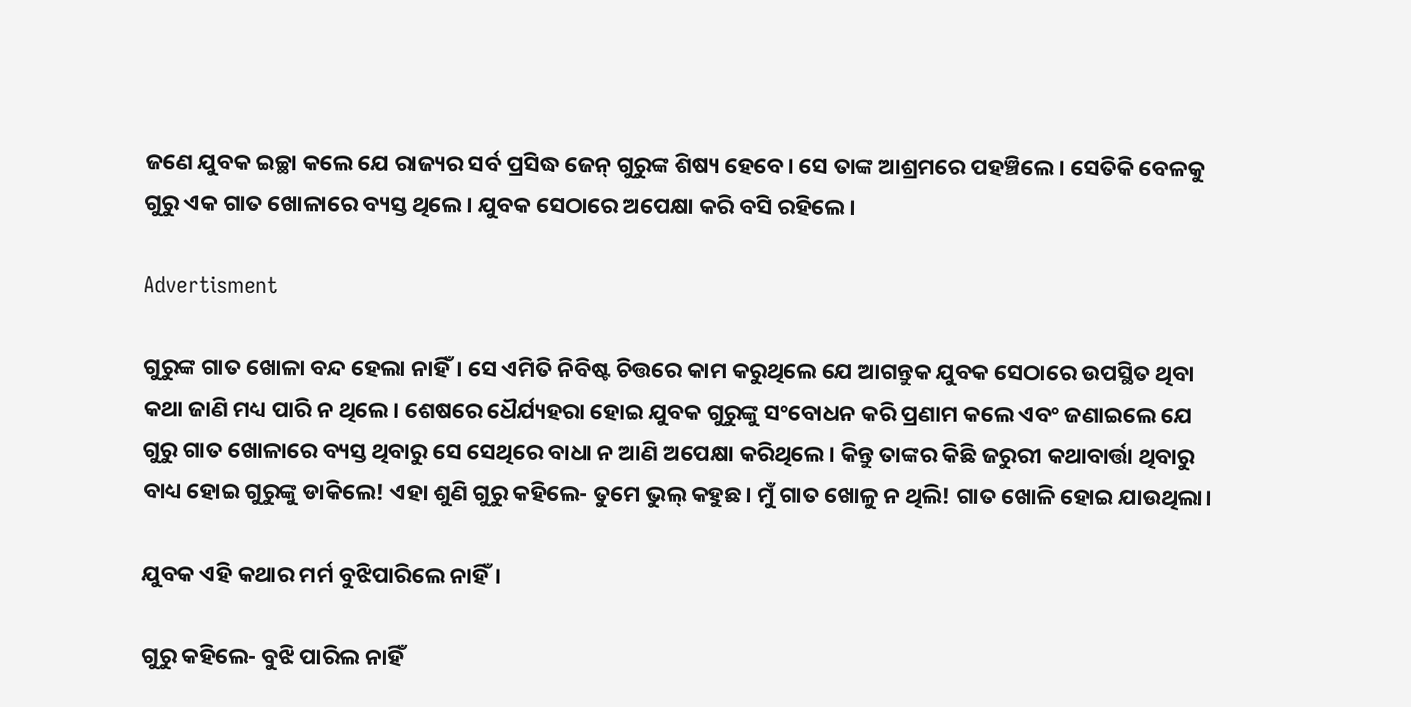ଜଣେ ଯୁବକ ଇଚ୍ଛା କଲେ ଯେ ରାଜ୍ୟର ସର୍ବ ପ୍ରସିଦ୍ଧ ଜେନ୍‌ ଗୁରୁଙ୍କ ଶିଷ୍ୟ ହେବେ। ସେ ତାଙ୍କ ଆଶ୍ରମରେ ପହଞ୍ଚିଲେ। ସେତିକି ବେଳକୁ ଗୁରୁ ଏକ ଗାତ ଖୋଳାରେ ବ୍ୟସ୍ତ ଥିଲେ। ଯୁବକ ସେଠାରେ ଅପେକ୍ଷା କରି ବସି ରହିଲେ।

Advertisment

ଗୁରୁଙ୍କ ଗାତ ଖୋଳା ବନ୍ଦ ହେଲା ନାହିଁ। ସେ ଏମିତି ନିବିଷ୍ଟ ଚିତ୍ତରେ କାମ କରୁଥିଲେ ଯେ ଆଗନ୍ତୁକ ଯୁବକ ସେଠାରେ ଉପସ୍ଥିତ ଥିବା କଥା ଜାଣି ମଧ୍ୟ ପାରି ନ ଥିଲେ। ଶେଷରେ ଧୈର୍ଯ୍ୟହରା ହୋଇ ଯୁବକ ଗୁରୁଙ୍କୁ ସଂବୋଧନ କରି ପ୍ରଣାମ କଲେ ଏବଂ ଜଣାଇଲେ ଯେ ଗୁରୁ ଗାତ ଖୋଳାରେ ବ୍ୟସ୍ତ ଥିବାରୁ ସେ ସେଥିରେ ବାଧା ନ ଆଣି ଅପେକ୍ଷା କରିଥିଲେ। କିନ୍ତୁ ତାଙ୍କର କିଛି ଜରୁରୀ କଥାବାର୍ତ୍ତା ଥିବାରୁ ବାଧ୍ୟ ହୋଇ ଗୁରୁଙ୍କୁ ଡାକିଲେ! ଏହା ଶୁଣି ଗୁରୁ କହିଲେ- ତୁମେ ଭୁଲ୍‌ କହୁଛ। ମୁଁ ଗାତ ଖୋଳୁ ନ ଥିଲି! ଗାତ ଖୋଳି ହୋଇ ଯାଉଥିଲା।

ଯୁବକ ଏହି କଥାର ମର୍ମ ବୁଝିପାରିଲେ ନାହିଁ।

ଗୁରୁ କହିଲେ- ବୁଝି ପାରିଲ ନାହିଁ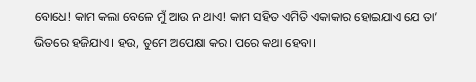ବୋଧେ! କାମ କଲା ବେଳେ ମୁଁ ଆଉ ନ ଥାଏ! କାମ ସହିତ ଏମିତି ଏକାକାର ହୋଇଯାଏ ଯେ ତା’ ଭିତରେ ହଜିଯାଏ। ହଉ, ତୁମେ ଅପେକ୍ଷା କର। ପରେ କଥା ହେବା।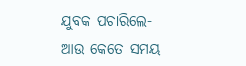ଯୁବକ ପଚାରିଲେ- ଆଉ କେତେ ସମୟ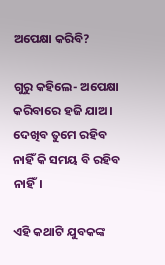ଅପେକ୍ଷା କରିବି?

ଗୁରୁ କହିଲେ- ଅପେକ୍ଷା କରିବାରେ ହଜି ଯାଅ। ଦେଖିବ ତୁମେ ରହିବ ନାହିଁ କି ସମୟ ବି ରହିବ ନାହିଁ।

ଏହି କଥାଟି ଯୁବକଙ୍କ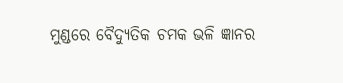ମୁଣ୍ଡରେ ବୈଦ୍ୟୁତିକ ଚମକ ଭଳି ଜ୍ଞାନର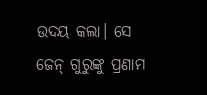ଉଦୟ କଲା। ସେ ଜେନ୍‌ ଗୁରୁଙ୍କୁ ପ୍ରଣାମ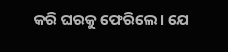କରି ଘରକୁ ଫେରିଲେ। ଯେ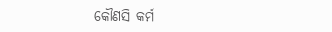କୌଣସି କର୍ମ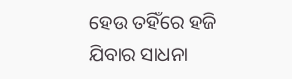ହେଉ ତହିଁରେ ହଜି ଯିବାର ସାଧନା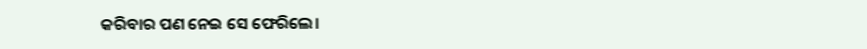କରିବାର ପଣ ନେଇ ସେ ଫେରିଲେ।